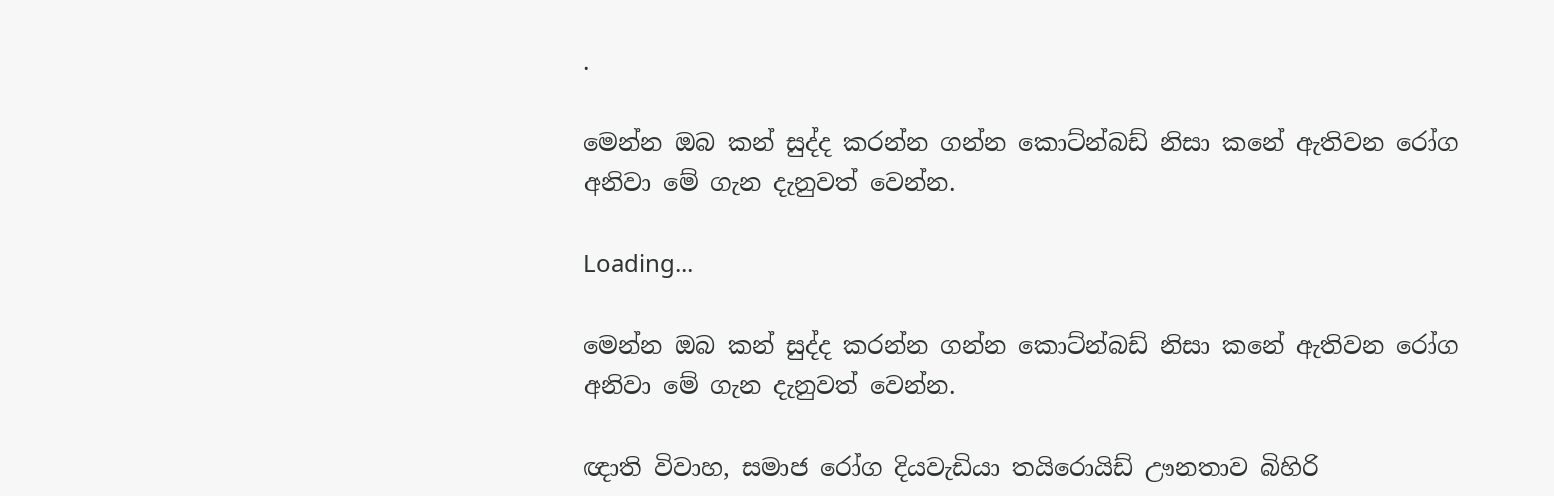.

මෙන්න ඔබ කන් සුද්ද කරන්න ගන්න කොට්න්බඩ් නිසා කනේ ඇතිවන රෝග අනිවා මේ ගැන දැනුවත් වෙන්න.

Loading...

මෙන්න ඔබ කන් සුද්ද කරන්න ගන්න කොට්න්බඩ් නිසා කනේ ඇතිවන රෝග අනිවා මේ ගැන දැනුවත් වෙන්න.

ඥාති විවාහ, සමාජ රෝග දියවැඩියා තයිරොයිඩ් ඌනතාව බිහිරි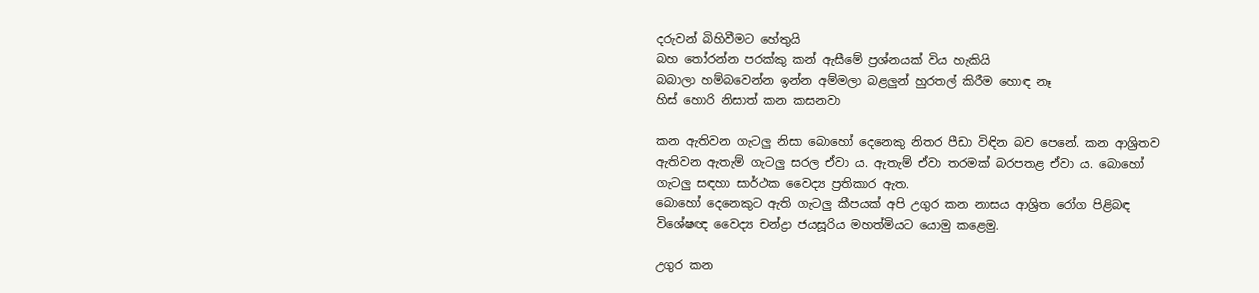දරුවන් බිහිවීමට හේතුයි
බහ තෝරන්න පරක්කු කන් ඇසීමේ ප්‍රශ්නයක් විය හැකියි
බබාලා හම්බවෙන්න ඉන්න අම්මලා බළලුන් හුරතල් කිරීම හොඳ නෑ
හිස් හොරි නිසාත් කන කසනවා

කන ඇතිවන ගැටලු නිසා බොහෝ දෙනෙකු නිතර පීඩා විඳින බව පෙනේ. කන ආශ්‍රිතව ඇතිවන ඇතැම් ගැටලු සරල ඒවා ය. ඇතැම් ඒවා තරමක් බරපතළ ඒවා ය. බොහෝ ගැටලු සඳහා සාර්ථක වෛද්‍ය ප්‍රතිකාර ඇත.
බොහෝ දෙනෙකුට ඇති ගැටලු කීපයක් අපි උගුර කන නාසය ආශ්‍රිත රෝග පිළිබඳ විශේෂඥ වෛද්‍ය චන්ද්‍රා ජයසූරිය මහත්මියට යොමු කළෙමු.

උගුර කන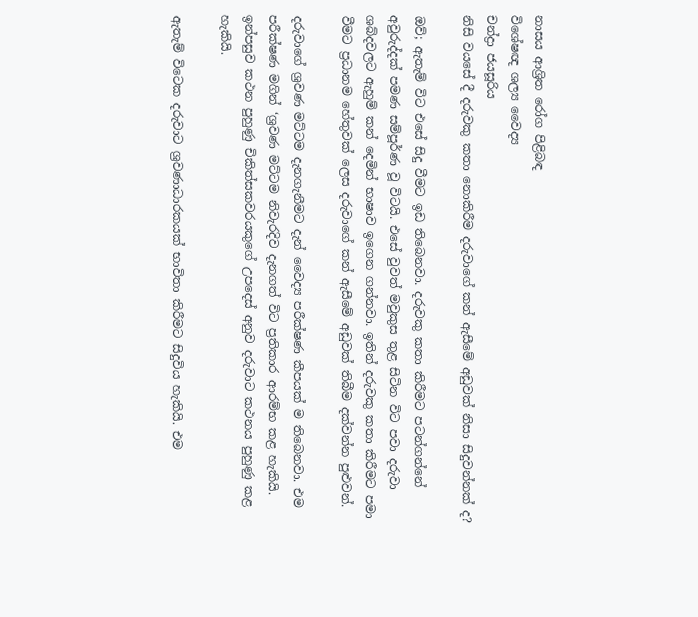නාසය ආශ්‍රිත රෝග පිළිබඳ
විශේෂඥ ශල්‍ය වෛද්‍ය
චන්ද්‍රා ජයසූරිය
නිසි වයසේ දී දරුවකු කතා නොකිරීම දරුවාගේ කන් ඇසීමේ අඩුවක් නිසා සිදුවන්නක් ද?

ඔව්; ඇතැම් විට එසේ සිදු වීමට ඉඩ තිබෙනවා. දරුවකු කතා කිරීමට පටන්ගන්නේ අවුරුද්දක් පමණ සම්පූර්ණ වූ විටයි. එසේ වුවත් මවුකුස තුළ සිටින විට පවා දරුවා ශබ්දවලට ඇහුම් කන් දෙමින් භාෂාව ඉගෙන ගන්නවා. ඉතින් දරුවකු කතා කිරීමට පමා වීමට ප්‍රධානම හේතුවක් ලෙස දරුවාගේ කන් ඇසීමේ අඩුවක් තිබීම දක්වන්න පුළුවන්.

දරුවාගේ ශ්‍රවණ මට්ටම දැනගැනීමට දැන් වෛද්‍ය පරීක්ෂණ කීපයක් ම තිබෙනවා. එම පරීක්ෂණ මගින් ‘ශ්‍රවණ මට්ටම නිවැරදිව දැනගත් විට ප්‍රතිකාර ආරම්භ කළ හැකියි. ඉන්පසුව කථන පුහුණු චිකිත්සකවරයකුගේ උපදෙස් අනුව දරුවාට කථනය පුහුණු කළ හැකියි.

ඇතැම් විටෙක දරුවාට ශ්‍රවණාධාරකයක් භාවිතා කිරීමට සිදුවිය හැකියි. එම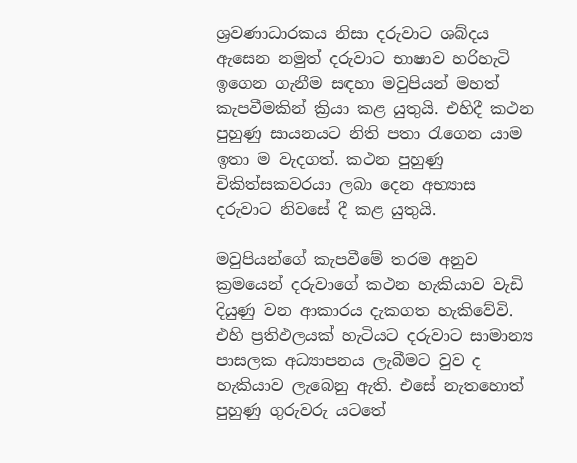ශ්‍රවණාධාරකය නිසා දරුවාට ශබ්දය ඇසෙන නමුත් දරුවාට භාෂාව හරිහැටි ඉගෙන ගැනීම සඳහා මවුපියන් මහත් කැපවීමකින් ක්‍රියා කළ යුතුයි. එහිදී කථන පුහුණු සායනයට නිති පතා රැගෙන යාම ඉතා ම වැදගත්. කථන පුහුණු චිකිත්සකවරයා ලබා දෙන අභ්‍යාස දරුවාට නිවසේ දී කළ යුතුයි.

මවුපියන්ගේ කැපවීමේ තරම අනුව ක්‍රමයෙන් දරුවාගේ කථන හැකියාව වැඩි දියුණු වන ආකාරය දැකගත හැකිවේවි. එහි ප්‍රතිඵලයක් හැටියට දරුවාට සාමාන්‍ය පාසලක අධ්‍යාපනය ලැබීමට වුව ද හැකියාව ලැබෙනු ඇති. එසේ නැතහොත් පුහුණු ගුරුවරු යටතේ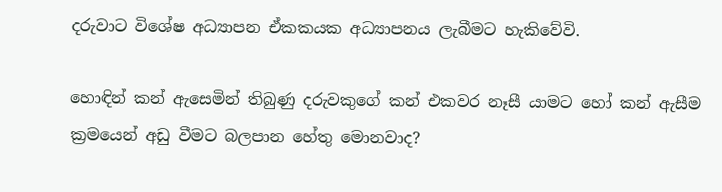දරුවාට විශේෂ අධ්‍යාපන ඒකකයක අධ්‍යාපනය ලැබීමට හැකිවේවි.

හොඳින් කන් ඇසෙමින් තිබුණු දරුවකුගේ කන් එකවර නෑසී යාමට හෝ කන් ඇසීම ක්‍රමයෙන් අඩු වීමට බලපාන හේතු මොනවාද?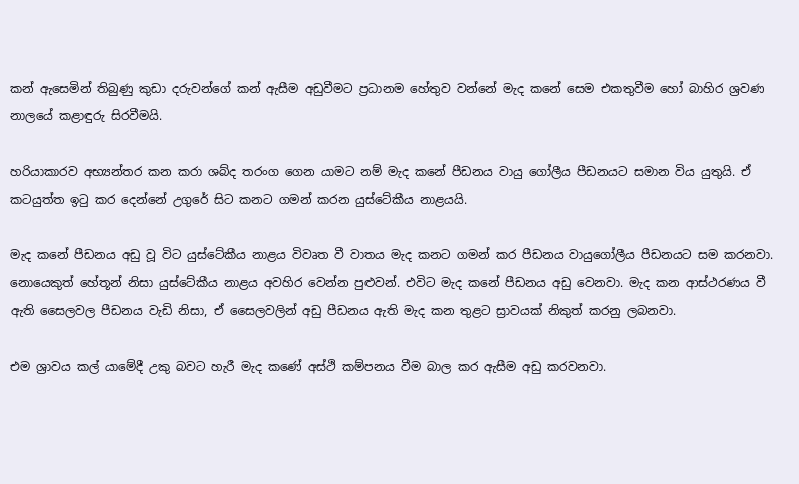කන් ඇසෙමින් තිබුණු කුඩා දරුවන්ගේ කන් ඇසීම අඩුවීමට ප්‍රධානම හේතුව වන්නේ මැද කනේ සෙම එකතුවීම හෝ බාහිර ශ්‍රවණ නාලයේ කළාඳුරු සිරවීමයි.

හරියාකාරව අභ්‍යන්තර කන කරා ශබ්ද තරංග ගෙන යාමට නම් මැද කනේ පීඩනය වායු ගෝලීය පීඩනයට සමාන විය යුතුයි. ඒ කටයුත්ත ඉටු කර දෙන්නේ උගුරේ සිට කනට ගමන් කරන යුස්ටේකීය නාළයයි.

මැද කනේ පීඩනය අඩු වූ විට යුස්ටේකීය නාළය විවෘත වී වාතය මැද කනට ගමන් කර පීඩනය වායුගෝලීය පීඩනයට සම කරනවා. නොයෙකුත් හේතූන් නිසා යුස්ටේකීය නාළය අවහිර වෙන්න පුළුවන්. එවිට මැද කනේ පීඩනය අඩු වෙනවා. මැද කන ආස්ථරණය වී ඇති සෛලවල පීඩනය වැඩි නිසා, ඒ සෛලවලින් අඩු පීඩනය ඇති මැද කන තුළට ස්‍රාවයක් නිකුත් කරනු ලබනවා.

එම ශ්‍රාවය කල් යාමේදී උකු බවට හැරී මැද කණේ අස්ථි කම්පනය වීම බාල කර ඇසීම අඩු කරවනවා.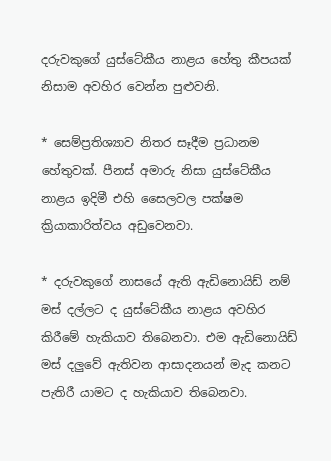දරුවකුගේ යුස්ටේකීය නාළය හේතු කීපයක් නිසාම අවහිර වෙන්න පුළුවනි.

* සෙම්ප්‍රතිශ්‍යාව නිතර සෑදීම ප්‍රධානම හේතුවක්. පීනස් අමාරු නිසා යුස්ටේකීය නාළය ඉදිමී එහි සෛලවල පක්ෂම ක්‍රියාකාරිත්වය අඩුවෙනවා.

* දරුවකුගේ නාසයේ ඇති ඇඩිනොයිඩ් නම් මස් දල්ලට ද යුස්ටේකීය නාළය අවහිර කිරීමේ හැකියාව තිබෙනවා. එම ඇඩිනොයිඩ් මස් දලුවේ ඇතිවන ආසාදනයන් මැද කනට පැතිරී යාමට ද හැකියාව තිබෙනවා.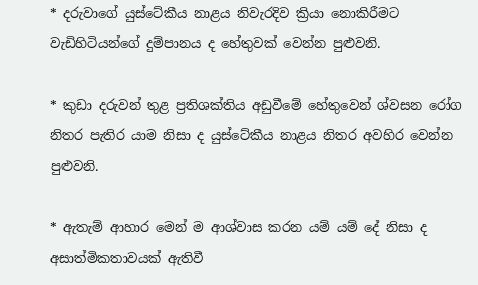* දරුවාගේ යුස්ටේකීය නාළය නිවැරදිව ක්‍රියා නොකිරීමට වැඩිහිටියන්ගේ දුම්පානය ද හේතුවක් වෙන්න පුළුවනි.

* කුඩා දරුවන් තුළ ප්‍රතිශක්තිය අඩුවීමේ හේතුවෙන් ශ්වසන රෝග නිතර පැතිර යාම නිසා ද යුස්ටේකීය නාළය නිතර අවහිර වෙන්න පුළුවනි.

* ඇතැම් ආහාර මෙන් ම ආශ්වාස කරන යම් යම් දේ නිසා ද අසාත්මිකතාවයක් ඇතිවී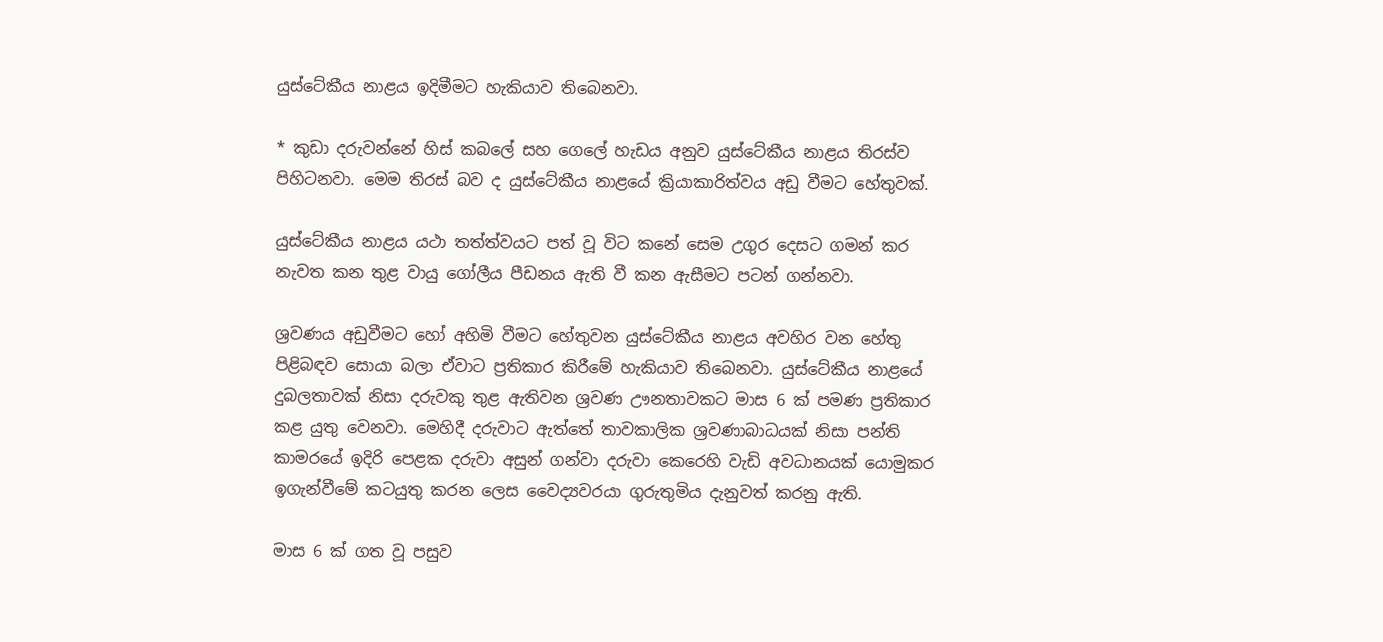යුස්ටේකීය නාළය ඉදිමීමට හැකියාව තිබෙනවා.

* කුඩා දරුවන්නේ හිස් කබලේ සහ ගෙලේ හැඩය අනුව යුස්ටේකීය නාළය තිරස්ව පිහිටනවා. මෙම තිරස් බව ද යුස්ටේකීය නාළයේ ක්‍රියාකාරිත්වය අඩු වීමට හේතුවක්.

යුස්ටේකීය නාළය යථා තත්ත්වයට පත් වූ විට කනේ සෙම උගුර දෙසට ගමන් කර නැවත කන තුළ වායු ගෝලීය පීඩනය ඇති වී කන ඇසීමට පටන් ගන්නවා.

ශ්‍රවණය අඩුවීමට හෝ අහිමි වීමට හේතුවන යුස්ටේකීය නාළය අවහිර වන හේතු පිළිබඳව සොයා බලා ඒවාට ප්‍රතිකාර කිරීමේ හැකියාව තිබෙනවා. යුස්ටේකීය නාළයේ දුබලතාවක් නිසා දරුවකු තුළ ඇතිවන ශ්‍රවණ ඌනතාවකට මාස 6 ක් පමණ ප්‍රතිකාර කළ යුතු වෙනවා. මෙහිදී දරුවාට ඇත්තේ තාවකාලික ශ්‍රවණාබාධයක් නිසා පන්ති කාමරයේ ඉදිරි පෙළක දරුවා අසුන් ගන්වා දරුවා කෙරෙහි වැඩි අවධානයක් යොමුකර ඉගැන්වීමේ කටයුතු කරන ලෙස වෛද්‍යවරයා ගුරුතුමිය දැනුවත් කරනු ඇති.

මාස 6 ක් ගත වූ පසුව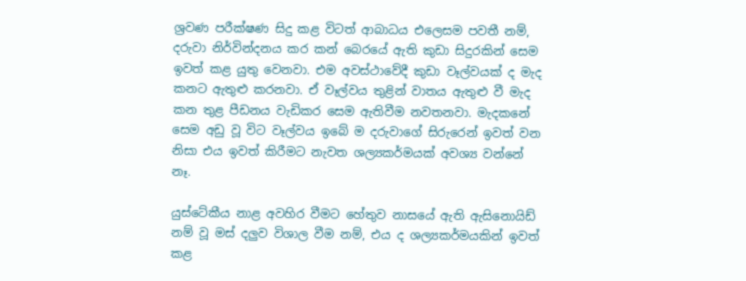ශ්‍රවණ පරීක්ෂණ සිදු කළ විටත් ආබාධය එලෙසම පවතී නම්, දරුවා නිර්වින්දනය කර කන් බෙරයේ ඇති කුඩා සිදුරකින් සෙම ඉවත් කළ යුතු වෙනවා. එම අවස්ථාවේදී කුඩා වෑල්වයක් ද මැද කනට ඇතුළු කරනවා. ඒ වෑල්වය තුළින් වාතය ඇතුළු වී මැද කන තුළ පීඩනය වැඩිකර සෙම ඇතිවීම නවතනවා. මැදකනේ සෙම අඩු වූ විට වෑල්වය ඉබේ ම දරුවාගේ සිරුරෙන් ඉවත් වන නිසා එය ඉවත් කිරීමට නැවත ශල්‍යකර්මයක් අවශ්‍ය වන්නේ නෑ.

යුස්ටේකීය නාළ අවහිර වීමට හේතුව නාසයේ ඇති ඇසිනොයිඩ් නම් වූ මස් දලුව විශාල වීම නම්, එය ද ශල්‍යකර්මයකින් ඉවත් කළ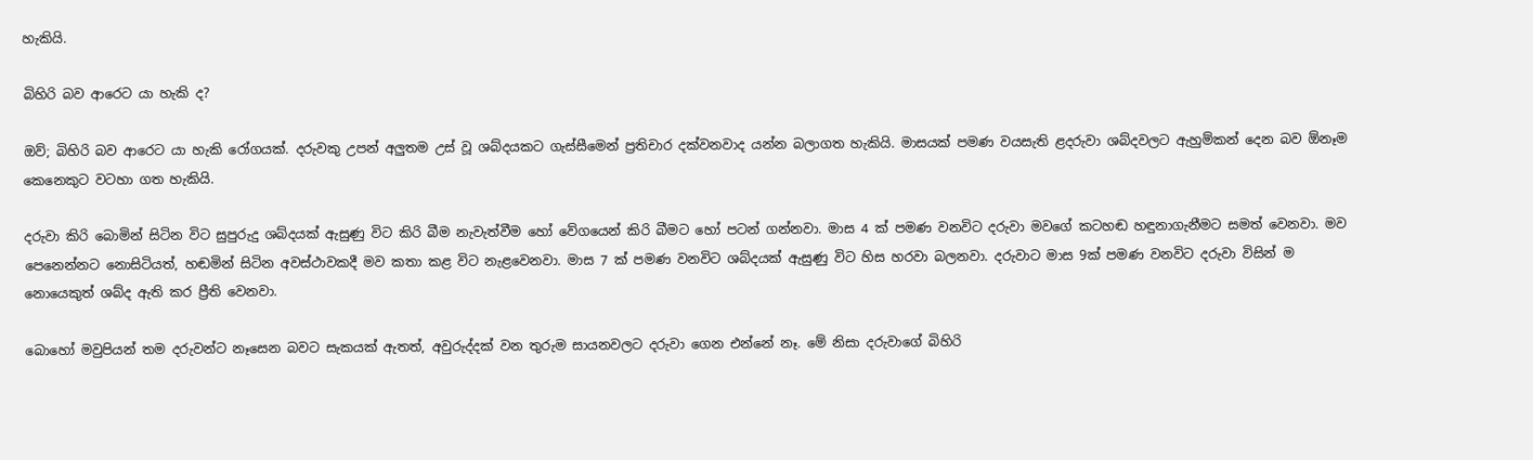හැකියි.

බිහිරි බව ආරෙට යා හැකි ද?

ඔව්; බිහිරි බව ආරෙට යා හැකි රෝගයක්. දරුවකු උපන් අලුතම උස් වූ ශබ්දයකට ගැස්සීමෙන් ප්‍රතිචාර දක්වනවාද යන්න බලාගත හැකියි. මාසයක් පමණ වයසැති ළදරුවා ශබ්දවලට ඇහුම්කන් දෙන බව ඕනෑම කෙනෙකුට වටහා ගත හැකියි.

දරුවා කිරි බොමින් සිටින විට සුපුරුදු ශබ්දයක් ඇසුණු විට කිරි බීම නැවැත්වීම හෝ වේගයෙන් කිරි බීමට හෝ පටන් ගන්නවා. මාස 4 ක් පමණ වනවිට දරුවා මවගේ කටහඬ හඳුනාගැනීමට සමත් වෙනවා. මව පෙනෙන්නට නොසිටියත්, හඬමින් සිටින අවස්ථාවකදී මව කතා කළ විට නැළවෙනවා. මාස 7 ක් පමණ වනවිට ශබ්දයක් ඇසුණු විට හිස හරවා බලනවා. දරුවාට මාස 9ක් පමණ වනවිට දරුවා විසින් ම නොයෙකුත් ශබ්ද ඇති කර ප්‍රීති වෙනවා.

බොහෝ මවුපියන් තම දරුවන්ට නෑසෙන බවට සැකයක් ඇතත්, අවුරුද්දක් වන තුරුම සායනවලට දරුවා ගෙන එන්නේ නෑ. මේ නිසා දරුවාගේ බිහිරි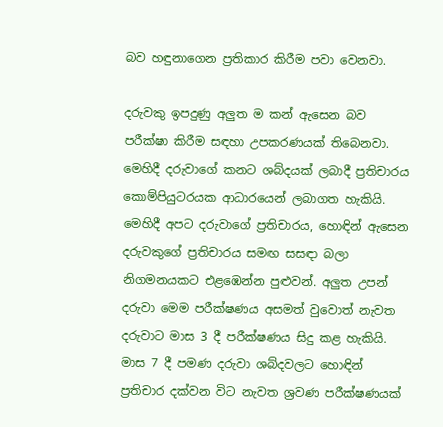බව හඳුනාගෙන ප්‍රතිකාර කිරීම පවා වෙනවා.

දරුවකු ඉපදුණු අලුත ම කන් ඇසෙන බව පරීක්ෂා කිරීම සඳහා උපකරණයක් තිබෙනවා. මෙහිදී දරුවාගේ කනට ශබ්දයක් ලබාදී ප්‍රතිචාරය කොම්පියුටරයක ආධාරයෙන් ලබාගත හැකියි. මෙහිදී අපට දරුවාගේ ප්‍රතිචාරය, හොඳින් ඇසෙන දරුවකුගේ ප්‍රතිචාරය සමඟ සසඳා බලා නිගමනයකට එළඹෙන්න පුළුවන්. අලුත උපන් දරුවා මෙම පරීක්ෂණය අසමත් වුවොත් නැවත දරුවාට මාස 3 දී පරීක්ෂණය සිදු කළ හැකියි. මාස 7 දී පමණ දරුවා ශබ්දවලට හොඳින් ප්‍රතිචාර දක්වන විට නැවත ශ්‍රවණ පරීක්ෂණයක්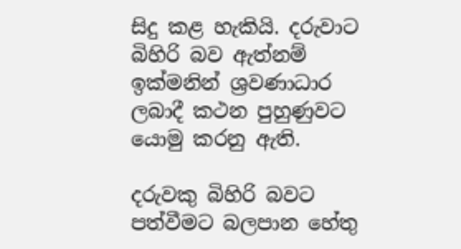සිදු කළ හැකියි. දරුවාට බිහිරි බව ඇත්නම් ඉක්මනින් ශ්‍රවණාධාර ලබාදී කථන පුහුණුවට යොමු කරනු ඇති.

දරුවකු බිහිරි බවට පත්වීමට බලපාන හේතු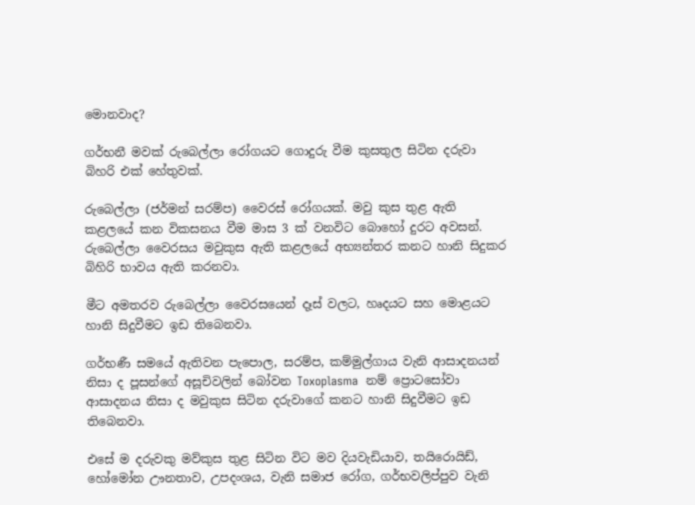මොනවාද?

ගර්භනී මවක් රුබෙල්ලා රෝගයට ගොදුරු වීම කුසතුල සිටින දරුවා බිහරි එක් හේතුවක්.

රුබෙල්ලා (ජර්මන් සරම්ප) වෛරස් රෝගයක්. මවු කුස තුළ ඇති කළලයේ කන විකසනය වීම මාස 3 ක් වනවිට බොහෝ දුරට අවසන්. රුබෙල්ලා වෛරසය මවුකුස ඇති කළලයේ අභ්‍යන්තර කනට හානි සිදුකර බිහිරි භාවය ඇති කරනවා.

මීට අමතරව රුබෙල්ලා වෛරසයෙන් දෑස් වලට, හෘදයට සහ මොළයට හානි සිදුවීමට ඉඩ තිබෙනවා.

ගර්භණී සමයේ ඇතිවන පැපොල, සරම්ප, කම්මුල්ගාය වැනි ආසාදනයන් නිසා ද පූසන්ගේ අසූචිවලින් බෝවන Toxoplasma  නම් ප්‍රොටසෝවා ආසාදනය නිසා ද මවුකුස සිටින දරුවාගේ කනට හානි සිදුවීමට ඉඩ තිබෙනවා.

එසේ ම දරුවකු මව්කුස තුළ සිටින විට මව දියවැඩියාව, තයිරොයිඩ්, හෝමෝන ඌනතාව, උපදංශය, වැනි සමාජ රෝග, ගර්භවලිප්පුව වැනි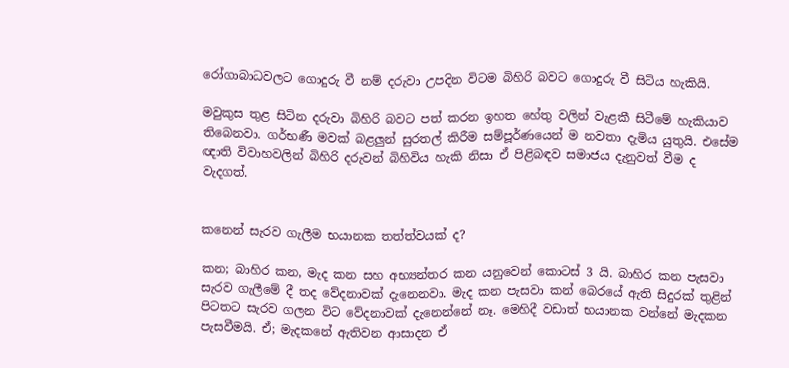රෝගාබාධවලට ගොදුරු වී නම් දරුවා උපදින විටම බිහිරි බවට ගොදුරු වී සිටිය හැකියි.

මවුකුස තුළ සිටින දරුවා බිහිරි බවට පත් කරන ඉහත හේතු වලින් වැළකී සිටීමේ හැකියාව තිබෙනවා. ගර්භණී මවක් බළලුන් සුරතල් කිරීම සම්පූර්ණයෙන් ම නවතා දැමිය යුතුයි. එසේම ඥාති විවාහවලින් බිහිරි දරුවන් බිහිවිය හැකි නිසා ඒ පිළිබඳව සමාජය දැනුවත් වීම ද වැදගත්.


කනෙන් සැරව ගැලීම භයානක තත්ත්වයක් ද?

කන; බාහිර කන, මැද කන සහ අභ්‍යන්තර කන යනුවෙන් කොටස් 3 යි. බාහිර කන පැසවා සැරව ගැලීමේ දී තද වේදනාවක් දැනෙනවා. මැද කන පැසවා කන් බෙරයේ ඇති සිදුරක් තුළින් පිටතට සැරව ගලන විට වේදනාවක් දැනෙන්නේ නෑ. මෙහිදී වඩාත් භයානක වන්නේ මැදකන පැසවීමයි. ඒ; මැදකනේ ඇතිවන ආසාදන ඒ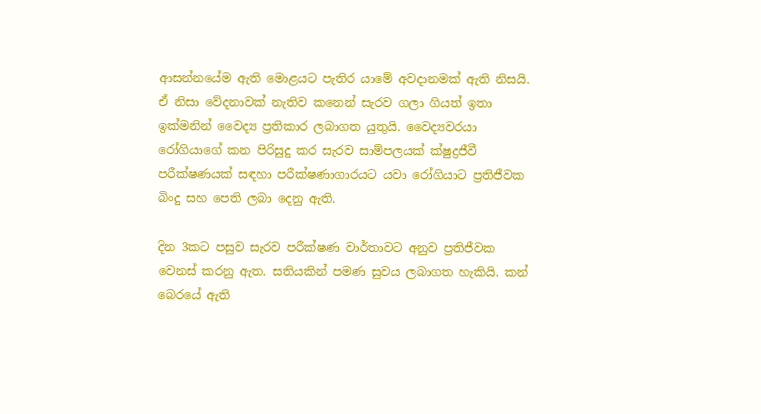ආසන්නයේම ඇති මොළයට පැතිර යාමේ අවදානමක් ඇති නිසයි. ඒ නිසා වේදනාවක් නැතිව කනෙන් සැරව ගලා ගියත් ඉතා ඉක්මනින් වෛද්‍ය ප්‍රතිකාර ලබාගත යුතුයි. වෛද්‍යවරයා රෝගියාගේ කන පිරිසුදු කර සැරව සාම්පලයක් ක්ෂුද්‍රජීවී පරීක්ෂණයක් සඳහා පරීක්ෂණාගාරයට යවා රෝගියාට ප්‍රතිජීවක බිංදු සහ පෙති ලබා දෙනු ඇති.

දින 3කට පසුව සැරව පරීක්ෂණ වාර්තාවට අනුව ප්‍රතිජීවක වෙනස් කරනු ඇත. සතියකින් පමණ සුවය ලබාගත හැකියි. කන් බෙරයේ ඇති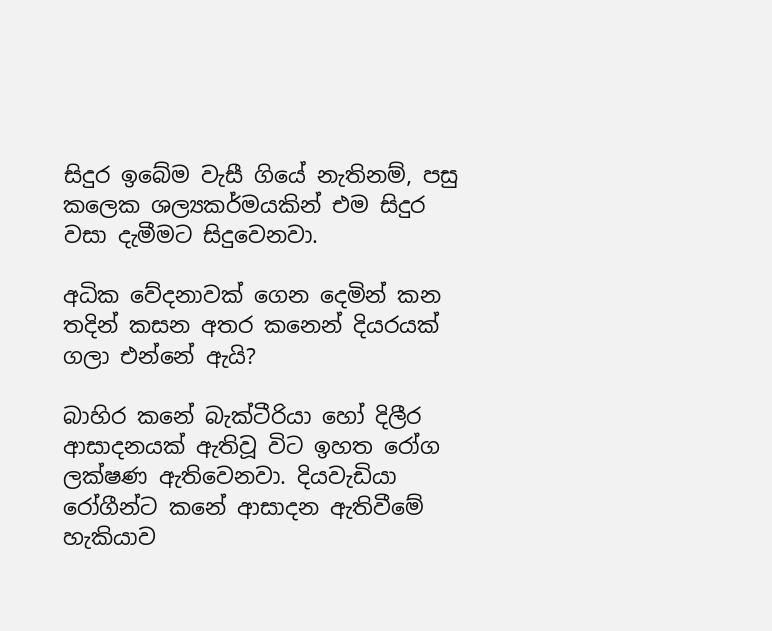සිදුර ඉබේම වැසී ගියේ නැතිනම්, පසු කලෙක ශල්‍යකර්මයකින් එම සිදුර වසා දැමීමට සිදුවෙනවා.

අධික වේදනාවක් ගෙන දෙමින් කන තදින් කසන අතර කනෙන් දියරයක් ගලා එන්නේ ඇයි?

බාහිර කනේ බැක්ටීරියා හෝ දිලීර ආසාදනයක් ඇතිවූ විට ඉහත රෝග ලක්ෂණ ඇතිවෙනවා. දියවැඩියා රෝගීන්ට කනේ ආසාදන ඇතිවීමේ හැකියාව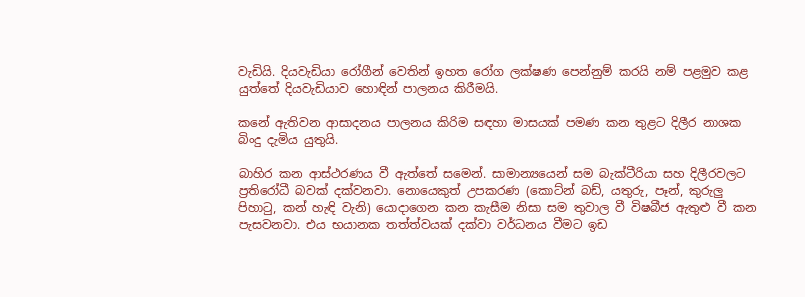වැඩියි. දියවැඩියා රෝගීන් වෙතින් ඉහත රෝග ලක්ෂණ පෙන්නුම් කරයි නම් පළමුව කළ යුත්තේ දියවැඩියාව හොඳින් පාලනය කිරීමයි.

කනේ ඇතිවන ආසාදනය පාලනය කිරිම සඳහා මාසයක් පමණ කන තුළට දිලීර නාශක බිංදු දැමිය යුතුයි.

බාහිර කන ආස්ථරණය වී ඇත්තේ සමෙන්. සාමාන්‍යයෙන් සම බැක්ටීරියා සහ දිලීරවලට ප්‍රතිරෝධී බවක් දක්වනවා. නොයෙකුත් උපකරණ (කොට්න් බඩ්, යතුරු, පෑන්, කුරුලු පිහාටු, කන් හැඳි වැනි) යොදාගෙන කන කැසීම නිසා සම තුවාල වී විෂබීජ ඇතුළු වී කන පැසවනවා. එය භයානක තත්ත්වයක් දක්වා වර්ධනය වීමට ඉඩ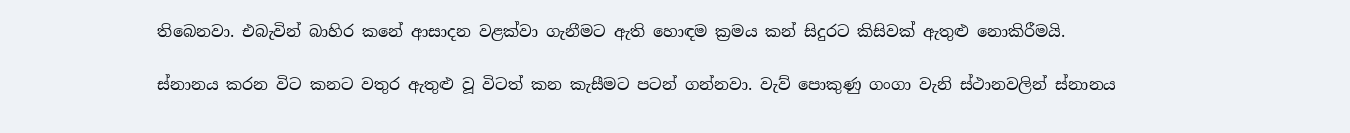තිබෙනවා. එබැවින් බාහිර කනේ ආසාදන වළක්වා ගැනීමට ඇති හොඳම ක්‍රමය කන් සිදුරට කිසිවක් ඇතුළු නොකිරීමයි.

ස්නානය කරන විට කනට වතුර ඇතුළු වූ විටත් කන කැසීමට පටන් ගන්නවා. වැව් පොකුණු ගංගා වැනි ස්ථානවලින් ස්නානය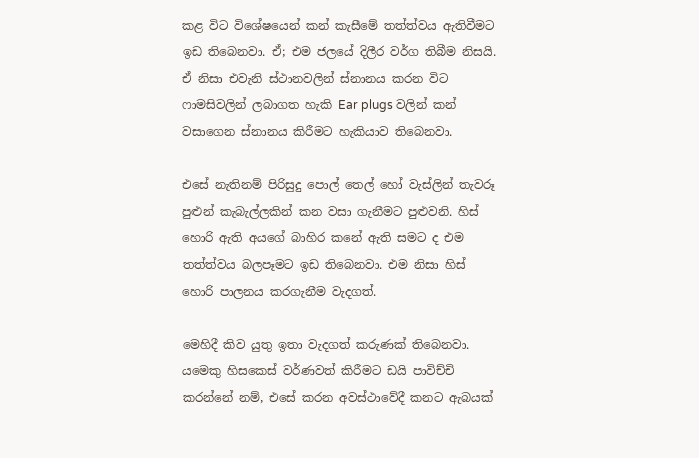කළ විට විශේෂයෙන් කන් කැසීමේ තත්ත්වය ඇතිවීමට ඉඩ තිබෙනවා. ඒ; එම ජලයේ දිලීර වර්ග තිබීම නිසයි. ඒ නිසා එවැනි ස්ථානවලින් ස්නානය කරන විට ෆාමසිවලින් ලබාගත හැකි Ear plugs වලින් කන් වසාගෙන ස්නානය කිරීමට හැකියාව තිබෙනවා.

එසේ නැතිනම් පිරිසුදු පොල් තෙල් හෝ වැස්ලින් තැවරූ පුළුන් කැබැල්ලකින් කන වසා ගැනීමට පුළුවනි. හිස් හොරි ඇති අයගේ බාහිර කනේ ඇති සමට ද එම තත්ත්වය බලපෑමට ඉඩ තිබෙනවා. එම නිසා හිස් හොරි පාලනය කරගැනීම වැදගත්.

මෙහිදී කිව යුතු ඉතා වැදගත් කරුණක් තිබෙනවා. යමෙකු හිසකෙස් වර්ණවත් කිරීමට ඩයි පාවිච්චි කරන්නේ නම්, එසේ කරන අවස්ථාවේදී කනට ඇබයක්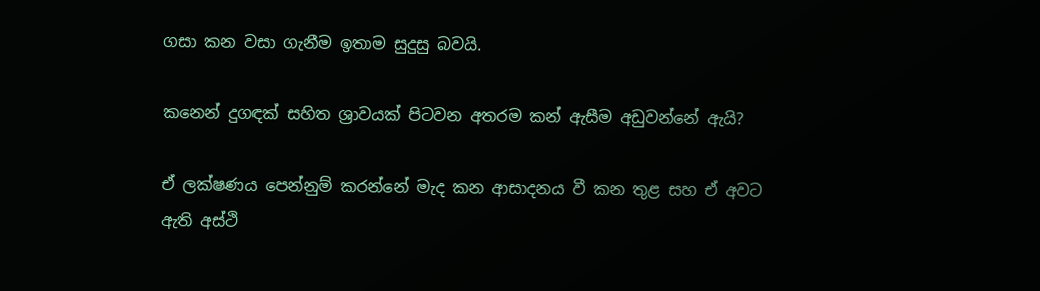ගසා කන වසා ගැනීම ඉතාම සුදුසු බවයි.

කනෙන් දුගඳක් සහිත ශ්‍රාවයක් පිටවන අතරම කන් ඇසීම අඩුවන්නේ ඇයි?

ඒ ලක්ෂණය පෙන්නුම් කරන්නේ මැද කන ආසාදනය වී කන තුළ සහ ඒ අවට ඇති අස්ථි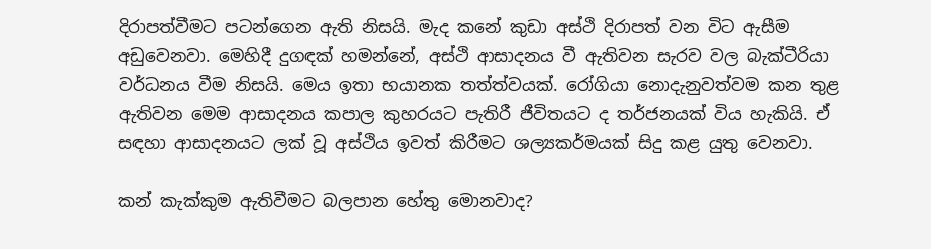දිරාපත්වීමට පටන්ගෙන ඇති නිසයි. මැද කනේ කුඩා අස්ථි දිරාපත් වන විට ඇසීම අඩුවෙනවා. මෙහිදී දුගඳක් හමන්නේ, අස්ථි ආසාදනය වී ඇතිවන සැරව වල බැක්ටීරියා වර්ධනය වීම නිසයි. මෙය ඉතා භයානක තත්ත්වයක්. රෝගියා නොදැනුවත්වම කන තුළ ඇතිවන මෙම ආසාදනය කපාල කුහරයට පැතිරී ජීවිතයට ද තර්ජනයක් විය හැකියි. ඒ සඳහා ආසාදනයට ලක් වූ අස්ථිය ඉවත් කිරීමට ශල්‍යකර්මයක් සිදු කළ යුතු වෙනවා.

කන් කැක්කුම ඇතිවීමට බලපාන හේතු මොනවාද?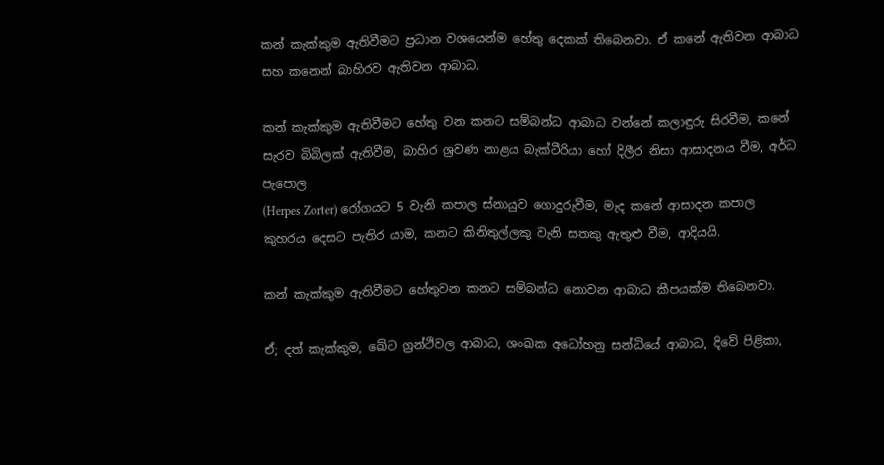කන් කැක්කුම ඇතිවීමට ප්‍රධාන වශයෙන්ම හේතු දෙකක් තිබෙනවා. ඒ කනේ ඇතිවන ආබාධ සහ කනෙන් බාහිරව ඇතිවන ආබාධ.

කන් කැක්කුම ඇතිවීමට හේතු වන කනට සම්බන්ධ ආබාධ වන්නේ කලාඳුරු සිරවීම, කනේ සැරව බිබිලක් ඇතිවීම, බාහිර ශ්‍රවණ නාළය බැක්ටීරියා හෝ දිලීර නිසා ආසාදනය වීම, අර්ධ පැපොල
(Herpes Zorter) රෝගයට 5 වැනි කපාල ස්නායුව ගොදුරුවීම, මැද කනේ ආසාදන කපාල කුහරය දෙසට පැතිර යාම, කනට කිනිතුල්ලකු වැනි සතකු ඇතුළු වීම, ආදියයි.

කන් කැක්කුම ඇතිවීමට හේතුවන කනට සම්බන්ධ නොවන ආබාධ කීපයක්ම තිබෙනවා.

ඒ; දත් කැක්කුම, ඛේට ග්‍රන්ථිවල ආබාධ, ශංඛක අධෝහනු සන්ධියේ ආබාධ, දිවේ පිළිකා,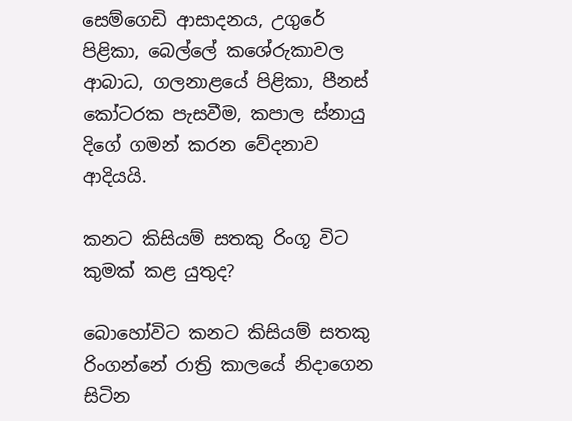සෙම්ගෙඩි ආසාදනය, උගුරේ පිළිකා, බෙල්ලේ කශේරුකාවල ආබාධ, ගලනාළයේ පිළිකා, පීනස් කෝටරක පැසවීම, කපාල ස්නායු දිගේ ගමන් කරන වේදනාව ආදියයි.

කනට කිසියම් සතකු රිංගූ විට කුමක් කළ යුතුද?

බොහෝවිට කනට කිසියම් සතකු රිංගන්නේ රාත්‍රි කාලයේ නිදාගෙන සිටින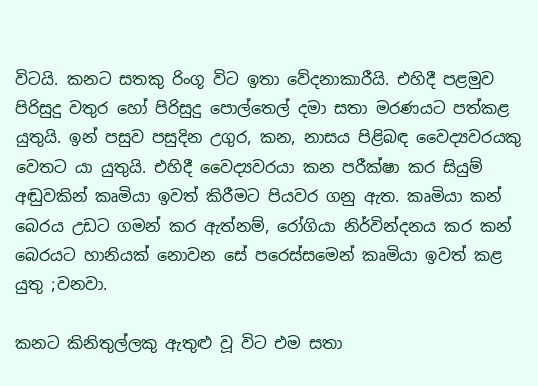විටයි. කනට සතකු රිංගූ විට ඉතා වේදනාකාරීයි. එහිදී පළමුව පිරිසුදු වතුර හෝ පිරිසුදු පොල්තෙල් දමා සතා මරණයට පත්කළ යුතුයි. ඉන් පසුව පසුදින උගුර, කන, නාසය පිළිබඳ වෛද්‍යවරයකු වෙතට යා යුතුයි. එහිදී වෛද්‍යවරයා කන පරීක්ෂා කර සියුම් අඬුවකින් කෘමියා ඉවත් කිරීමට පියවර ගනු ඇත. කෘමියා කන් බෙරය උඩට ගමන් කර ඇත්නම්, රෝගියා නිර්වින්දනය කර කන් බෙරයට හානියක් නොවන සේ පරෙස්සමෙන් කෘමියා ඉවත් කළ යුතු ;වනවා.

කනට කිනිතුල්ලකු ඇතුළු වූ විට එම සතා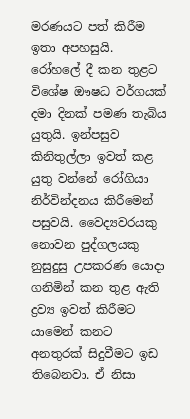මරණයට පත් කිරීම ඉතා අපහසුයි. රෝහලේ දී කන තුළට විශේෂ ඖෂධ වර්ගයක් දමා දිනක් පමණ තැබිය යුතුයි. ඉන්පසුව කිනිතුල්ලා ඉවත් කළ යුතු වන්නේ රෝගියා නිර්වින්දනය කිරීමෙන් පසුවයි. වෛද්‍යවරයකු නොවන පුද්ගලයකු නුසුදුසු උපකරණ යොදා ගනිමින් කන තුළ ඇති ද්‍රව්‍ය ඉවත් කිරීමට යාමෙන් කනට අනතුරක් සිදුවීමට ඉඩ තිබෙනවා. ඒ නිසා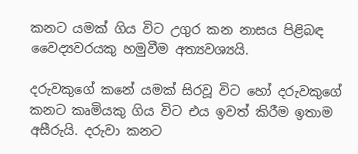කනට යමක් ගිය විට උගුර කන නාසය පිළිබඳ වෛද්‍යවරයකු හමුවීම අත්‍යවශ්‍යයි.

දරුවකුගේ කනේ යමක් සිරවූ විට හෝ දරුවකුගේ කනට කෘමියකු ගිය විට එය ඉවත් කිරීම ඉතාම අසීරුයි. දරුවා කනට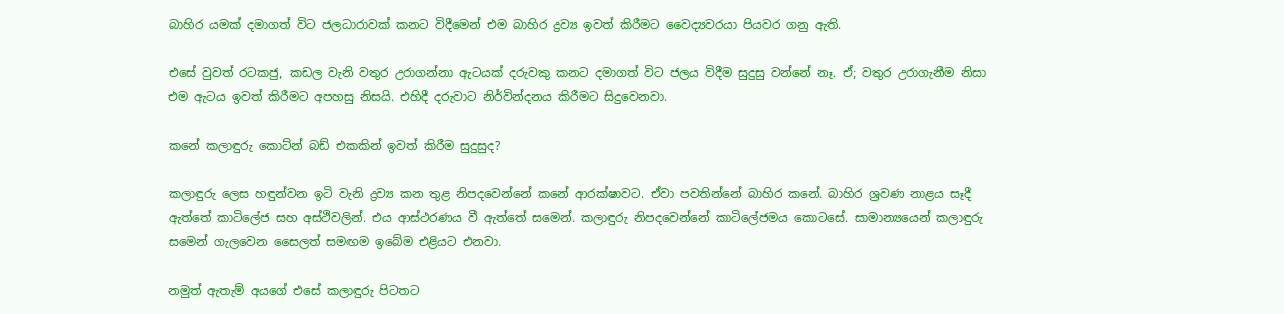බාහිර යමක් දමාගත් විට ජලධාරාවක් කනට විදීමෙන් එම බාහිර ද්‍රව්‍ය ඉවත් කිරීමට වෛද්‍යවරයා පියවර ගනු ඇති.

එසේ වුවත් රටකජු, කඩල වැනි වතුර උරාගන්නා ඇටයක් දරුවකු කනට දමාගත් විට ජලය විදීම සුදුසු වන්නේ නෑ. ඒ; වතුර උරාගැනීම නිසා එම ඇටය ඉවත් කිරීමට අපහසු නිසයි. එහිදී දරුවාට නිර්වින්දනය කිරීමට සිදුවෙනවා.

කනේ කලාඳුරු කොට්න් බඩ් එකකින් ඉවත් කිරීම සුදුසුද?

කලාඳුරු ලෙස හඳුන්වන ඉටි වැනි ද්‍රව්‍ය කන තුළ නිපදවෙන්නේ කනේ ආරක්ෂාවට. ඒවා පවතින්නේ බාහිර කනේ. බාහිර ශ්‍රවණ නාළය සෑදී ඇත්තේ කාටිලේජ සහ අස්ථිවලින්. එය ආස්ථරණය වී ඇත්තේ සමෙන්. කලාඳුරු නිපදවෙන්නේ කාටිලේජමය කොටසේ. සාමාන්‍යයෙන් කලාඳුරු සමෙන් ගැලවෙන සෛලත් සමඟම ඉබේම එළියට එනවා.

නමුත් ඇතැම් අයගේ එසේ කලාඳුරු පිටතට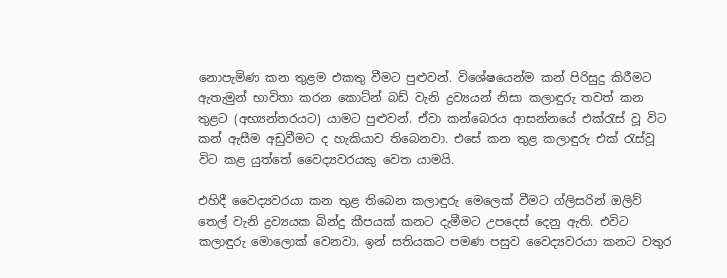නොපැමිණ කන තුළම එකතු වීමට පුළුවන්. විශේෂයෙන්ම කන් පිරිසුදු කිරීමට ඇතැමුන් භාවිතා කරන කොට්න් බඩ් වැනි ද්‍රව්‍යයන් නිසා කලාඳුරු තවත් කන තුළට (අභ්‍යන්තරයට) යාමට පුළුවන්. ඒවා කන්බෙරය ආසන්නයේ එක්රැස් වූ විට කන් ඇසීම අඩුවීමට ද හැකියාව තිබෙනවා. එසේ කන තුළ කලාඳුරු එක් රැස්වූ විට කළ යුත්තේ වෛද්‍යවරයකු වෙත යාමයි.

එහිදී වෛද්‍යවරයා කන තුළ තිබෙන කලාඳුරු මෙලෙක් වීමට ග්ලිසරින් ඔලිව් තෙල් වැනි ද්‍රව්‍යයක බින්දු කීපයක් කනට දැමීමට උපදෙස් දෙනු ඇති. එවිට කලාඳුරු මොලොක් වෙනවා. ඉන් සතියකට පමණ පසුව වෛද්‍යවරයා කනට වතුර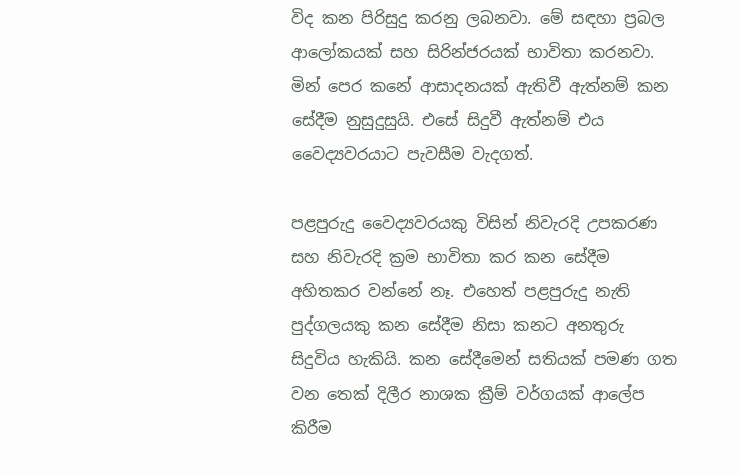විද කන පිරිසුදු කරනු ලබනවා. මේ සඳහා ප්‍රබල ආලෝකයක් සහ සිරින්ජරයක් භාවිතා කරනවා. මින් පෙර කනේ ආසාදනයක් ඇතිවී ඇත්නම් කන සේදීම නුසුදුසුයි. එසේ සිදුවී ඇත්නම් එය වෛද්‍යවරයාට පැවසීම වැදගත්.

පළපුරුදු වෛද්‍යවරයකු විසින් නිවැරදි උපකරණ සහ නිවැරදි ක්‍රම භාවිතා කර කන සේදීම අහිතකර වන්නේ නෑ. එහෙත් පළපුරුදු නැති පුද්ගලයකු කන සේදීම නිසා කනට අනතුරු සිදුවිය හැකියි. කන සේදීමෙන් සතියක් පමණ ගත වන තෙක් දිලීර නාශක ක්‍රීම් වර්ගයක් ආලේප කිරීම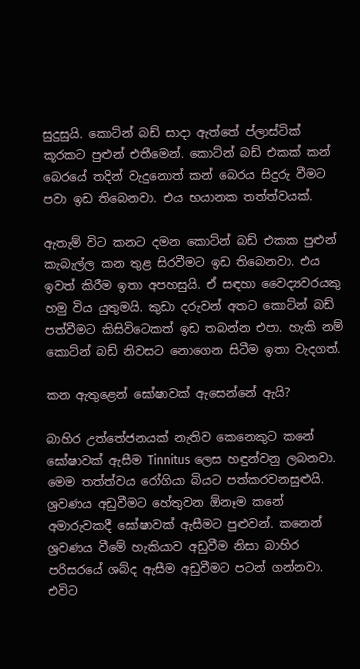සුදුසුයි. කොට්න් බඩ් සාදා ඇත්තේ ප්ලාස්ටික් කූරකට පුළුන් එතීමෙන්. කොට්න් බඩ් එකක් කන් බෙරයේ තදින් වැදුනොත් කන් බෙරය සිදුරු වීමට පවා ඉඩ තිබෙනවා. එය භයානක තත්ත්වයක්.

ඇතැම් විට කනට දමන කොට්න් බඩ් එකක පුළුන් කැබැල්ල කන තුළ සිරවීමට ඉඩ තිබෙනවා. එය ඉවත් කිරීම ඉතා අපහසුයි. ඒ සඳහා වෛද්‍යවරයකු හමු විය යුතුමයි. කුඩා දරුවන් අතට කොට්න් බඩ් පත්වීමට කිසිවිටෙකත් ඉඩ තබන්න එපා. හැකි නම් කොට්න් බඩ් නිවසට නොගෙන සිටීම ඉතා වැදගත්.

කන ඇතුළෙන් ඝෝෂාවක් ඇසෙන්නේ ඇයි?

බාහිර උත්තේජනයක් නැතිව කෙනෙකුට කනේ ඝෝෂාවක් ඇසීම Tinnitus ලෙස හඳුන්වනු ලබනවා. මෙම තත්ත්වය රෝගියා බියට පත්කරවනසුළුයි. ශ්‍රවණය අඩුවීමට හේතුවන ඕනෑම කනේ අමාරුවකදී ඝෝෂාවක් ඇසීමට පුළුවන්. කනෙන් ශ්‍රවණය වීමේ හැකියාව අඩුවීම නිසා බාහිර පරිසරයේ ශබ්ද ඇසීම අඩුවීමට පටන් ගන්නවා. එවිට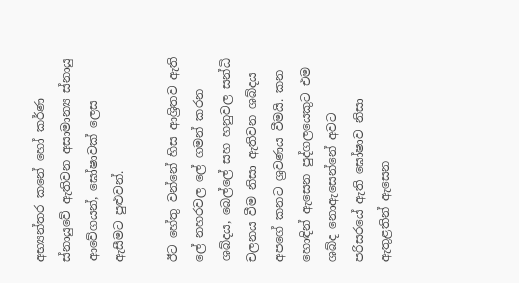අභ්‍යන්තර කනේ හෝ කර්ණ ස්නායුවේ ඇතිවන අසාමාන්‍ය ස්නායු ආවේගයන්, ඝෝෂාවක් ලෙස ඇසීමට පුළුවන්.

ඊට හේතු වන්නේ හිස ආශ්‍රිතව ඇති ලේ නහරවල ලේ ගමන් කරන ශබ්දය, බෙල්ලේ සහ හනුවල සන්ධි චලනය වීම නිසා ඇතිවන ශබ්දය අපගේ කනට ශ්‍රවණය වීමයි. කන හොඳින් ඇසෙන පුද්ගලයෙකුට එම ශබ්ද නොඇසෙන්නේ අවට පරිසරයේ ඇති ඝෝෂාව නිසා ඇතුළතින් ඇසෙන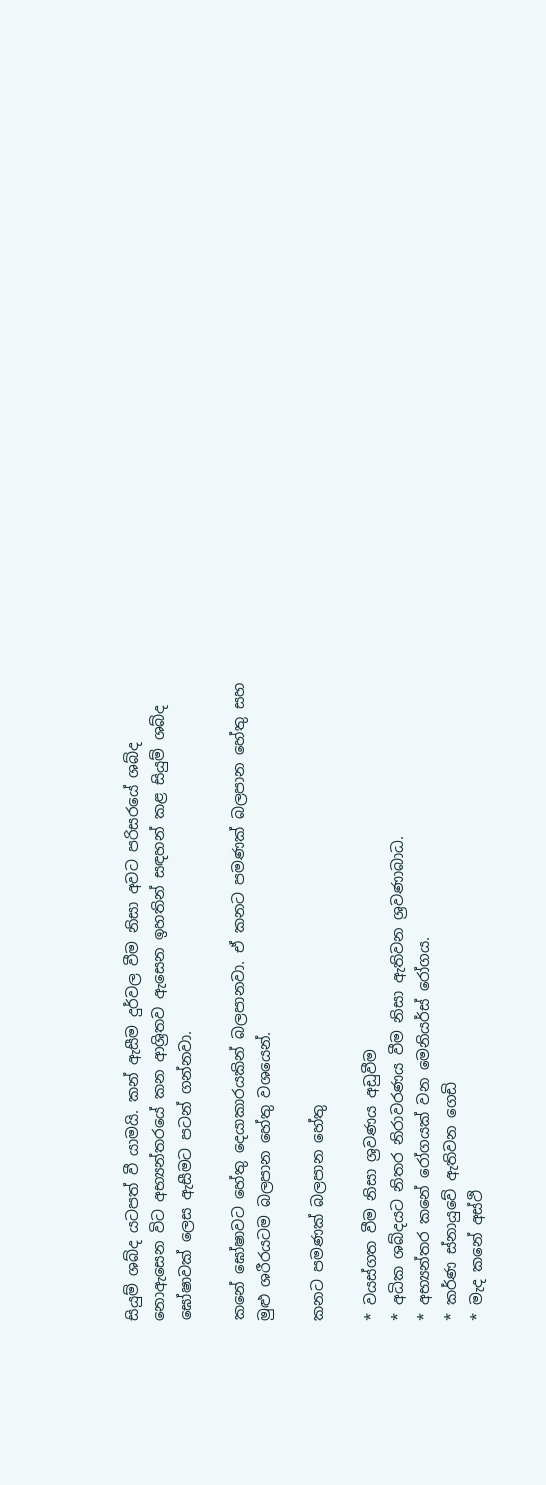සියුම් ශබ්ද යටපත් වී යාමයි. කන් ඇසීම දුර්වල වීම නිසා අවට පරිසරයේ ශබ්ද නොඇසෙන විට අභ්‍යන්තරයේ කන ආශ්‍රිතව ඇසෙන ඉහතින් සඳහන් කළ සියුම් ශබ්ද ඝෝෂාවක් ලෙස ඇසීමට පටන් ගන්නවා.

කනේ ඝෝෂාවට හේතු දෙයාකාරයකින් බලපානවා. ඒ කනට පමණක් බලපාන හේතු සහ මුළු ශරීරයටම බලපාන හේතු වශයෙන්.

කනට පමණක් බලපාන හේතු

* වයස්ගත වීම නිසා ශ්‍රවණය අඩුවීම
* අධික ශබ්දයට නිතර නිරාවරණය වීම නිසා ඇතිවන ශ්‍රවණාබාධ.
* අභ්‍යන්තර කනේ රෝගයක් වන මෙනියර්ස් රෝගය.
* කර්ණ ස්නායුවේ ඇතිවන ගෙඩි
* මැද කනේ අස්ථි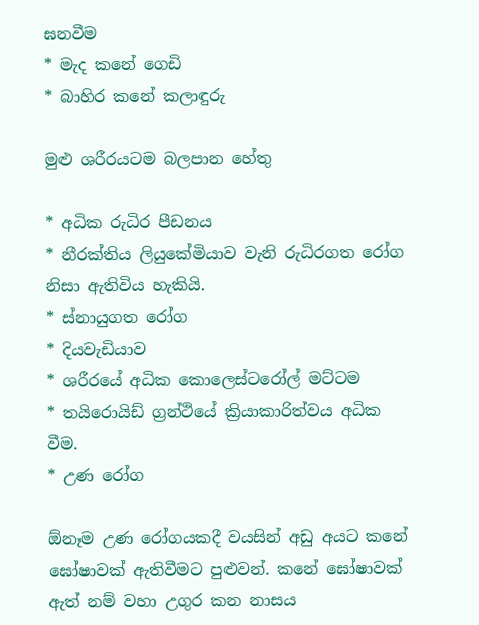ඝනවීම
* මැද කනේ ගෙඩි
* බාහිර කනේ කලාඳුරු

මුළු ශරීරයටම බලපාන හේතු

* අධික රුධිර පීඩනය
* නීරක්තිය ලියුකේමියාව වැනි රුධිරගත රෝග නිසා ඇතිවිය හැකියි.
* ස්නායුගත රෝග
* දියවැඩියාව
* ශරීරයේ අධික කොලෙස්ටරෝල් මට්ටම
* තයිරොයිඩ් ග්‍රන්ථියේ ක්‍රියාකාරිත්වය අධික වීම.
* උණ රෝග

ඕනෑම උණ රෝගයකදී වයසින් අඩු අයට කනේ ඝෝෂාවක් ඇතිවීමට පුළුවන්. කනේ ඝෝෂාවක් ඇත් නම් වහා උගුර කන නාසය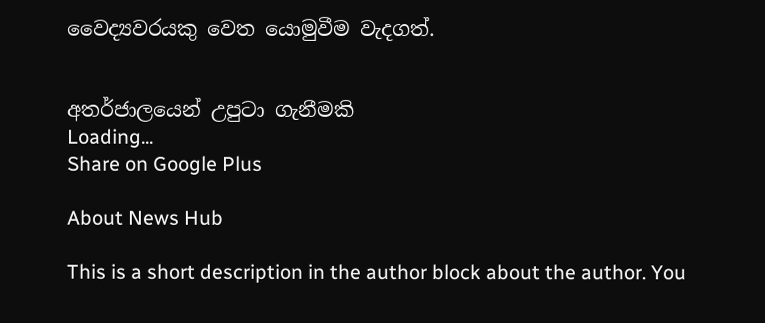වෛද්‍යවරයකු වෙත යොමුවීම වැදගත්.


අතර්ජාලයෙන් උපුටා ගැනීමකි
Loading...
Share on Google Plus

About News Hub

This is a short description in the author block about the author. You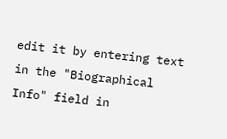edit it by entering text in the "Biographical Info" field in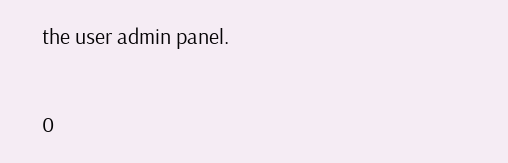the user admin panel.

0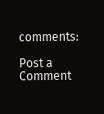comments:

Post a Comment